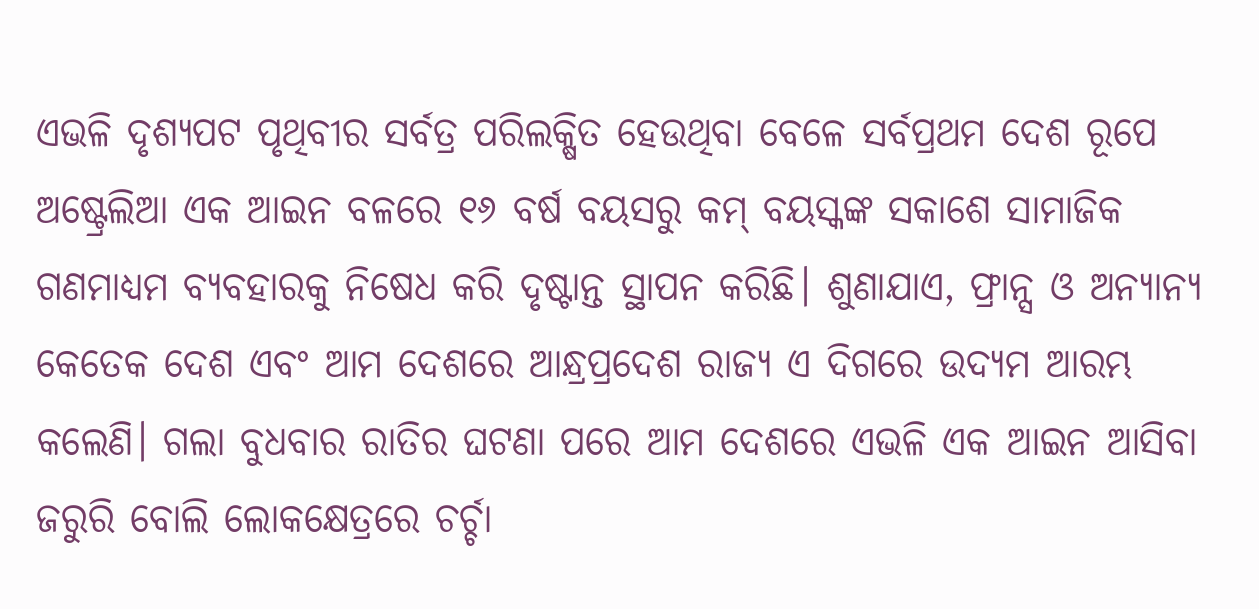ଏଭଳି ଦୃଶ୍ୟପଟ ପୃଥିବୀର ସର୍ବତ୍ର ପରିଲକ୍ଷିତ ହେଉଥିବା ବେଳେ ସର୍ବପ୍ରଥମ ଦେଶ ରୂପେ ଅଷ୍ଟ୍ରେଲିଆ ଏକ ଆଇନ ବଳରେ ୧୬ ବର୍ଷ ବୟସରୁ କମ୍ ବୟସ୍କଙ୍କ ସକାଶେ ସାମାଜିକ ଗଣମାଧ୍ୟମ ବ୍ୟବହାରକୁ ନିଷେଧ କରି ଦୃଷ୍ଟାନ୍ତ ସ୍ଥାପନ କରିଛି। ଶୁଣାଯାଏ, ଫ୍ରାନ୍ସ ଓ ଅନ୍ୟାନ୍ୟ କେତେକ ଦେଶ ଏବଂ ଆମ ଦେଶରେ ଆନ୍ଧ୍ରପ୍ରଦେଶ ରାଜ୍ୟ ଏ ଦିଗରେ ଉଦ୍ୟମ ଆରମ୍ଭ କଲେଣି। ଗଲା ବୁଧବାର ରାତିର ଘଟଣା ପରେ ଆମ ଦେଶରେ ଏଭଳି ଏକ ଆଇନ ଆସିବା ଜରୁରି ବୋଲି ଲୋକକ୍ଷେତ୍ରରେ ଚର୍ଚ୍ଚା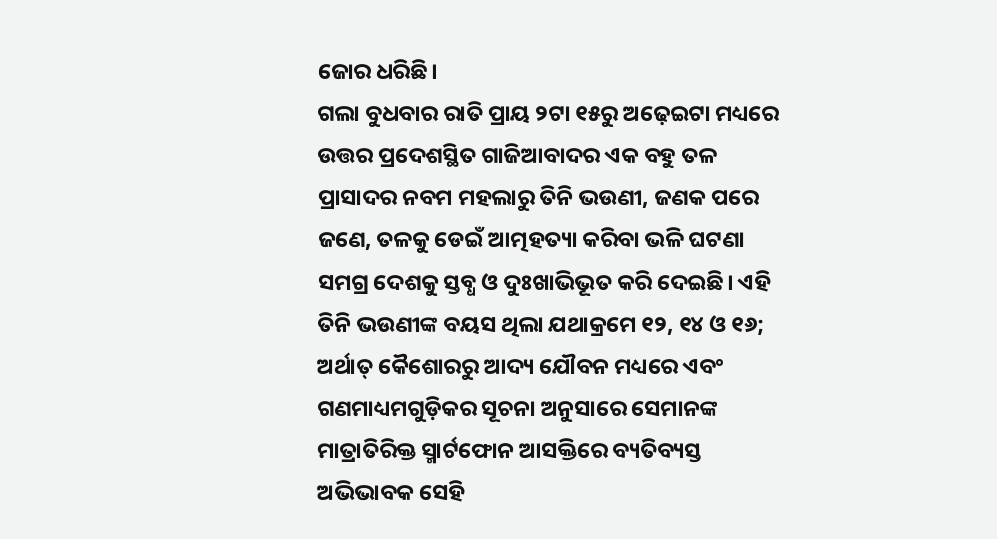ଜୋର ଧରିଛି।
ଗଲା ବୁଧବାର ରାତି ପ୍ରାୟ ୨ଟା ୧୫ରୁ ଅଢ଼େଇଟା ମଧ୍ୟରେ ଉତ୍ତର ପ୍ରଦେଶସ୍ଥିତ ଗାଜିଆବାଦର ଏକ ବହୁ ତଳ ପ୍ରାସାଦର ନବମ ମହଲାରୁ ତିନି ଭଉଣୀ, ଜଣକ ପରେ ଜଣେ, ତଳକୁ ଡେଇଁ ଆତ୍ମହତ୍ୟା କରିବା ଭଳି ଘଟଣା ସମଗ୍ର ଦେଶକୁ ସ୍ତବ୍ଧ ଓ ଦୁଃଖାଭିଭୂତ କରି ଦେଇଛି। ଏହି ତିନି ଭଉଣୀଙ୍କ ବୟସ ଥିଲା ଯଥାକ୍ରମେ ୧୨, ୧୪ ଓ ୧୬; ଅର୍ଥାତ୍ କୈଶୋରରୁ ଆଦ୍ୟ ଯୌବନ ମଧ୍ୟରେ ଏବଂ ଗଣମାଧ୍ୟମଗୁଡ଼ିକର ସୂଚନା ଅନୁସାରେ ସେମାନଙ୍କ ମାତ୍ରାତିରିକ୍ତ ସ୍ମାର୍ଟଫୋନ ଆସକ୍ତିରେ ବ୍ୟତିବ୍ୟସ୍ତ ଅଭିଭାବକ ସେହି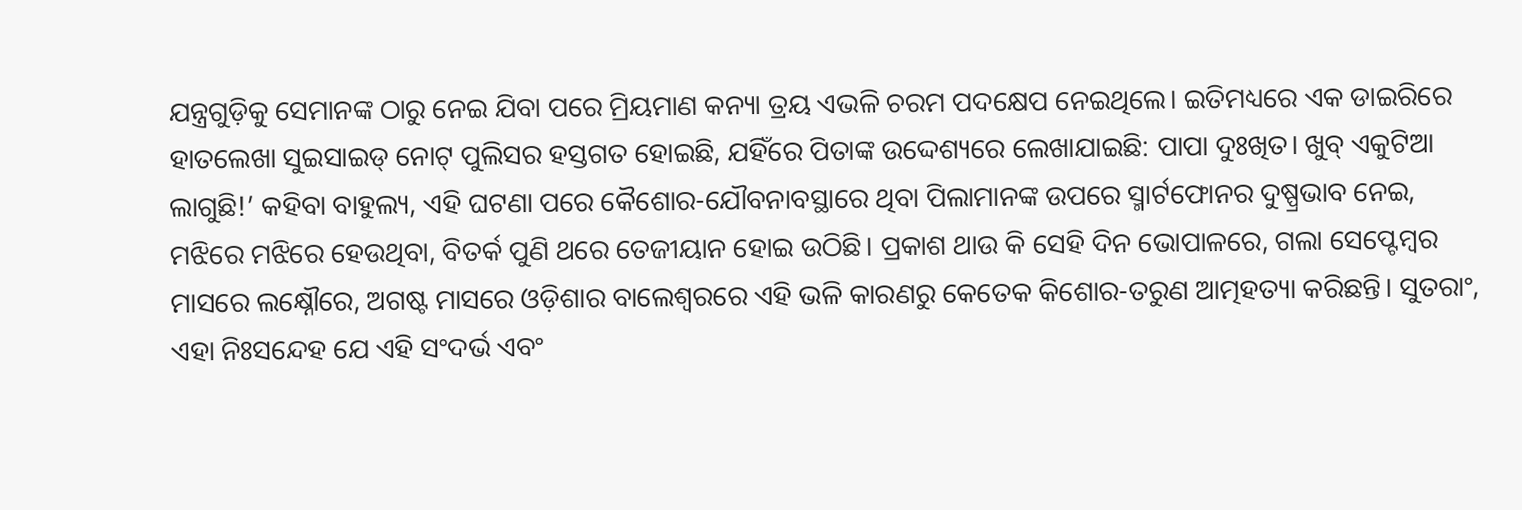ଯନ୍ତ୍ରଗୁଡ଼ିକୁ ସେମାନଙ୍କ ଠାରୁ ନେଇ ଯିବା ପରେ ମ୍ରିୟମାଣ କନ୍ୟା ତ୍ରୟ ଏଭଳି ଚରମ ପଦକ୍ଷେପ ନେଇଥିଲେ। ଇତିମଧ୍ୟରେ ଏକ ଡାଇରିରେ ହାତଲେଖା ସୁଇସାଇଡ୍ ନୋଟ୍ ପୁଲିସର ହସ୍ତଗତ ହୋଇଛି, ଯହିଁରେ ପିତାଙ୍କ ଉଦ୍ଦେଶ୍ୟରେ ଲେଖାଯାଇଛି: ପାପା ଦୁଃଖିତ। ଖୁବ୍ ଏକୁଟିଆ ଲାଗୁଛି!’ କହିବା ବାହୁଲ୍ୟ, ଏହି ଘଟଣା ପରେ କୈଶୋର-ଯୌବନାବସ୍ଥାରେ ଥିବା ପିଲାମାନଙ୍କ ଉପରେ ସ୍ମାର୍ଟଫୋନର ଦୁଷ୍ପ୍ରଭାବ ନେଇ, ମଝିରେ ମଝିରେ ହେଉଥିବା, ବିତର୍କ ପୁଣି ଥରେ ତେଜୀୟାନ ହୋଇ ଉଠିଛି। ପ୍ରକାଶ ଥାଉ କି ସେହି ଦିନ ଭୋପାଳରେ, ଗଲା ସେପ୍ଟେମ୍ବର ମାସରେ ଲକ୍ଷ୍ନୌରେ, ଅଗଷ୍ଟ ମାସରେ ଓଡ଼ିଶାର ବାଲେଶ୍ବରରେ ଏହି ଭଳି କାରଣରୁ କେତେକ କିଶୋର-ତରୁଣ ଆତ୍ମହତ୍ୟା କରିଛନ୍ତି। ସୁତରାଂ, ଏହା ନିଃସନ୍ଦେହ ଯେ ଏହି ସଂଦର୍ଭ ଏବଂ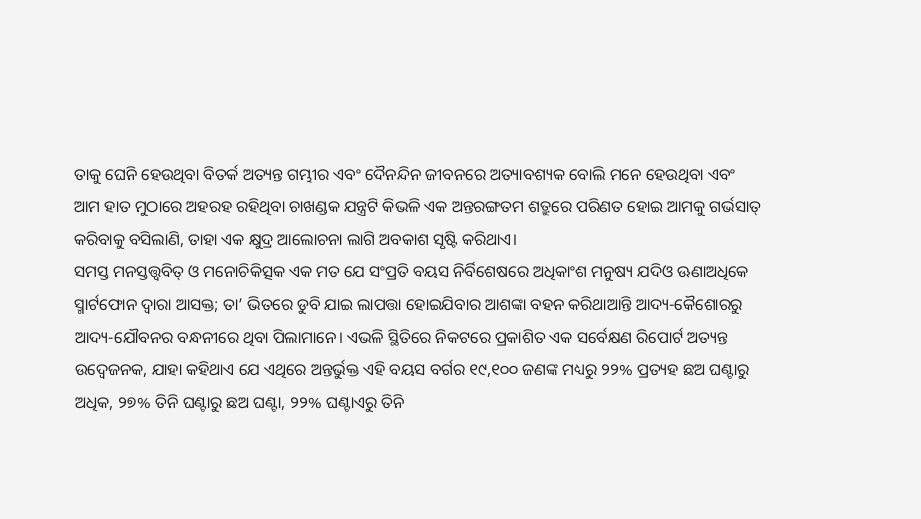ତାକୁ ଘେନି ହେଉଥିବା ବିତର୍କ ଅତ୍ୟନ୍ତ ଗମ୍ଭୀର ଏବଂ ଦୈନନ୍ଦିନ ଜୀବନରେ ଅତ୍ୟାବଶ୍ୟକ ବୋଲି ମନେ ହେଉଥିବା ଏବଂ ଆମ ହାତ ମୁଠାରେ ଅହରହ ରହିଥିବା ଚାଖଣ୍ଡକ ଯନ୍ତ୍ରଟି କିଭଳି ଏକ ଅନ୍ତରଙ୍ଗତମ ଶତ୍ରୁରେ ପରିଣତ ହୋଇ ଆମକୁ ଗର୍ଭସାତ୍ କରିବାକୁ ବସିଲାଣି, ତାହା ଏକ କ୍ଷୁଦ୍ର ଆଲୋଚନା ଲାଗି ଅବକାଶ ସୃଷ୍ଟି କରିଥାଏ।
ସମସ୍ତ ମନସ୍ତତ୍ତ୍ବବିତ୍ ଓ ମନୋଚିକିତ୍ସକ ଏକ ମତ ଯେ ସଂପ୍ରତି ବୟସ ନିର୍ବିଶେଷରେ ଅଧିକାଂଶ ମନୁଷ୍ୟ ଯଦିଓ ଊଣାଅଧିକେ ସ୍ମାର୍ଟଫୋନ ଦ୍ବାରା ଆସକ୍ତ; ତା’ ଭିତରେ ଡୁବି ଯାଇ ଲାପତ୍ତା ହୋଇଯିବାର ଆଶଙ୍କା ବହନ କରିଥାଆନ୍ତି ଆଦ୍ୟ-କୈଶୋରରୁ ଆଦ୍ୟ-ଯୌବନର ବନ୍ଧନୀରେ ଥିବା ପିଲାମାନେ। ଏଭଳି ସ୍ଥିତିରେ ନିକଟରେ ପ୍ରକାଶିତ ଏକ ସର୍ବେକ୍ଷଣ ରିପୋର୍ଟ ଅତ୍ୟନ୍ତ ଉଦ୍ବେଜନକ, ଯାହା କହିଥାଏ ଯେ ଏଥିରେ ଅନ୍ତର୍ଭୁକ୍ତ ଏହି ବୟସ ବର୍ଗର ୧୯,୧୦୦ ଜଣଙ୍କ ମଧ୍ୟରୁ ୨୨% ପ୍ରତ୍ୟହ ଛଅ ଘଣ୍ଟାରୁ ଅଧିକ, ୨୭% ତିନି ଘଣ୍ଟାରୁ ଛଅ ଘଣ୍ଟା, ୨୨% ଘଣ୍ଟାଏରୁ ତିନି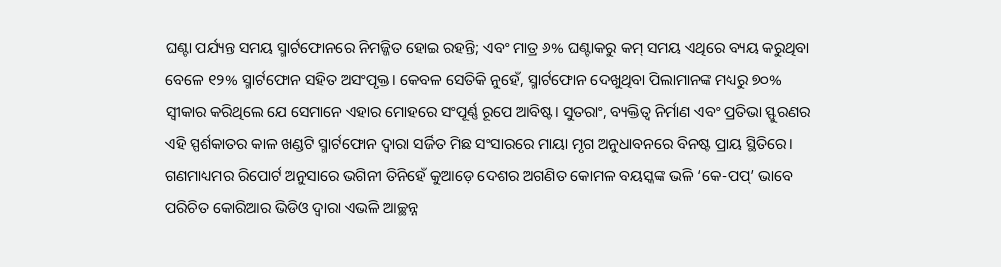ଘଣ୍ଟା ପର୍ଯ୍ୟନ୍ତ ସମୟ ସ୍ମାର୍ଟଫୋନରେ ନିମଜ୍ଜିତ ହୋଇ ରହନ୍ତି; ଏବଂ ମାତ୍ର ୬% ଘଣ୍ଟାକରୁ କମ୍ ସମୟ ଏଥିରେ ବ୍ୟୟ କରୁଥିବା ବେଳେ ୧୨% ସ୍ମାର୍ଟଫୋନ ସହିତ ଅସଂପୃକ୍ତ। କେବଳ ସେତିକି ନୁହେଁ, ସ୍ମାର୍ଟଫୋନ ଦେଖୁଥିବା ପିଲାମାନଙ୍କ ମଧ୍ୟରୁ ୭୦% ସ୍ବୀକାର କରିଥିଲେ ଯେ ସେମାନେ ଏହାର ମୋହରେ ସଂପୂର୍ଣ୍ଣ ରୂପେ ଆବିଷ୍ଟ। ସୁତରାଂ, ବ୍ୟକ୍ତିତ୍ବ ନିର୍ମାଣ ଏବଂ ପ୍ରତିଭା ସ୍ଫୁରଣର ଏହି ସ୍ପର୍ଶକାତର କାଳ ଖଣ୍ଡଟି ସ୍ମାର୍ଟଫୋନ ଦ୍ବାରା ସର୍ଜିତ ମିଛ ସଂସାରରେ ମାୟା ମୃଗ ଅନୁଧାବନରେ ବିନଷ୍ଟ ପ୍ରାୟ ସ୍ଥିତିରେ। ଗଣମାଧ୍ୟମର ରିପୋର୍ଟ ଅନୁସାରେ ଭଗିନୀ ତିନିହେଁ କୁଆଡ଼େ ଦେଶର ଅଗଣିତ କୋମଳ ବୟସ୍କଙ୍କ ଭଳି ‘କେ-ପପ୍’ ଭାବେ ପରିଚିତ କୋରିଆର ଭିଡିଓ ଦ୍ବାରା ଏଭଳି ଆଚ୍ଛନ୍ନ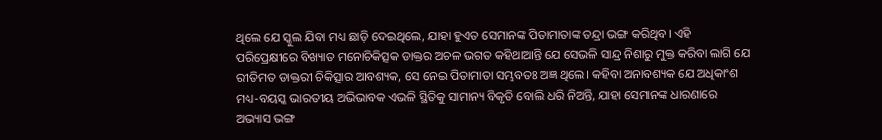ଥିଲେ ଯେ ସ୍କୁଲ ଯିବା ମଧ୍ୟ ଛାଡ଼ି ଦେଇଥିଲେ, ଯାହା ହୁଏତ ସେମାନଙ୍କ ପିତାମାତାଙ୍କ ତନ୍ଦ୍ରା ଭଙ୍ଗ କରିଥିବ। ଏହି ପରିପ୍ରେକ୍ଷୀରେ ବିଖ୍ୟାତ ମନୋଚିକିତ୍ସକ ଡାକ୍ତର ଅଚଳ ଭଗତ କହିଥାଆନ୍ତି ଯେ ସେଭଳି ସାନ୍ଦ୍ର ନିଶାରୁ ମୁକ୍ତ କରିବା ଲାଗି ଯେ ରୀତିମତ ଡାକ୍ତରୀ ଚିକିତ୍ସାର ଆବଶ୍ୟକ, ସେ ନେଇ ପିତାମାତା ସମ୍ଭବତଃ ଅଜ୍ଞ ଥିଲେ। କହିବା ଅନାବଶ୍ୟକ ଯେ ଅଧିକାଂଶ ମଧ୍ୟ-ବୟସ୍କ ଭାରତୀୟ ଅଭିଭାବକ ଏଭଳି ସ୍ଥିତିକୁ ସାମାନ୍ୟ ବିକୃତି ବୋଲି ଧରି ନିଅନ୍ତି, ଯାହା ସେମାନଙ୍କ ଧାରଣାରେ ଅଭ୍ୟାସ ଭଙ୍ଗ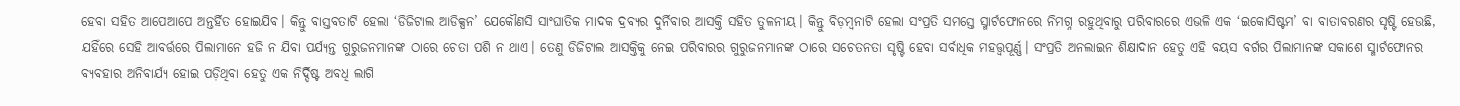ହେବା ସହିତ ଆପେଆପେ ଅନ୍ତର୍ହିତ ହୋଇଯିବ। କିନ୍ତୁ ବାସ୍ତବତାଟି ହେଲା ‘ଡିଜିଟାଲ ଆଡିକ୍ସନ’ ଯେକୌଣସି ସାଂଘାତିକ ମାଦକ ଦ୍ରବ୍ୟର ଦୁର୍ନିବାର ଆସକ୍ତି ସହିତ ତୁଳନୀୟ। କିନ୍ତୁ ବିଡ଼ମ୍ବନାଟି ହେଲା ସଂପ୍ରତି ସମସ୍ତେ ସ୍ମାର୍ଟଫୋନରେ ନିମଗ୍ନ ରହୁଥିବାରୁ ପରିବାରରେ ଏଭଳି ଏକ ‘ଇକୋସିଷ୍ଟମ’ ବା ବାତାବରଣର ସୃଷ୍ଟି ହେଉଛି, ଯହିଁରେ ସେହି ଆବର୍ତ୍ତରେ ପିଲାମାନେ ହଜି ନ ଯିବା ପର୍ଯ୍ୟନ୍ତ ଗୁରୁଜନମାନଙ୍କ ଠାରେ ଚେତା ପଶି ନ ଥାଏ। ତେଣୁ ଡିଜିଟାଲ ଆସକ୍ତିକୁ ନେଇ ପରିବାରର ଗୁରୁଜନମାନଙ୍କ ଠାରେ ସଚେତନତା ସୃଷ୍ଟି ହେବା ସର୍ବାଧିକ ମହତ୍ତ୍ବପୂର୍ଣ୍ଣ। ସଂପ୍ରତି ଅନଲାଇନ ଶିକ୍ଷାଦାନ ହେତୁ ଏହି ବୟସ ବର୍ଗର ପିଲାମାନଙ୍କ ସକାଶେ ସ୍ମାର୍ଟଫୋନର ବ୍ୟବହାର ଅନିବାର୍ଯ୍ୟ ହୋଇ ପଡ଼ିଥିବା ହେତୁ ଏକ ନିର୍ଦ୍ଦିଷ୍ଟ ଅବଧି ଲାଗି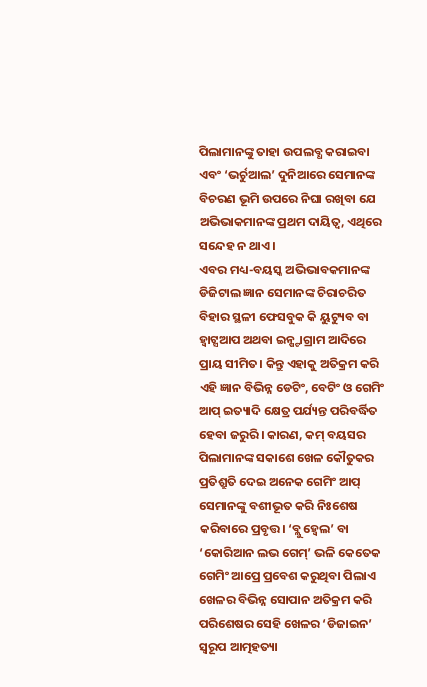ପିଲାମାନଙ୍କୁ ତାହା ଉପଲବ୍ଧ କରାଇବା ଏବଂ ‘ଭର୍ଚୁଆଲ’ ଦୁନିଆରେ ସେମାନଙ୍କ ବିଚରଣ ଭୂମି ଉପରେ ନିଘା ରଖିବା ଯେ ଅଭିଭାକମାନଙ୍କ ପ୍ରଥମ ଦାୟିତ୍ବ, ଏଥିରେ ସନ୍ଦେହ ନ ଥାଏ।
ଏବର ମଧ୍ୟ-ବୟସ୍କ ଅଭିଭାବକମାନଙ୍କ ଡିଜିଟାଲ ଜ୍ଞାନ ସେମାନଙ୍କ ଚିରାଚରିତ ବିହାର ସ୍ଥଳୀ ଫେସବୁକ କି ୟୁଟ୍ୟୁବ ବା ହ୍ବାଟ୍ସଆପ ଅଥବା ଇନ୍ଷ୍ଟାଗ୍ରାମ ଆଦିରେ ପ୍ରାୟ ସୀମିତ। କିନ୍ତୁ ଏହାକୁ ଅତିକ୍ରମ କରି ଏହି ଜ୍ଞାନ ବିଭିନ୍ନ ଡେଟିଂ, ବେଟିଂ ଓ ଗେମିଂ ଆପ୍ ଇତ୍ୟାଦି କ୍ଷେତ୍ର ପର୍ଯ୍ୟନ୍ତ ପରିବର୍ଦ୍ଧିତ ହେବା ଜରୁରି। କାରଣ, କମ୍ ବୟସର ପିଲାମାନଙ୍କ ସକାଶେ ଖେଳ କୌତୁକର ପ୍ରତିଶ୍ରୁତି ଦେଇ ଅନେକ ଗେମିଂ ଆପ୍ ସେମାନଙ୍କୁ ବଶୀଭୂତ କରି ନିଃଶେଷ କରିବାରେ ପ୍ରବୃତ୍ତ। ‘ବ୍ଲୁ ହ୍ବେଲ’ ବା ‘କୋରିଆନ ଲଭ ଗେମ୍’ ଭଳି କେତେକ ଗେମିଂ ଆପ୍ରେ ପ୍ରବେଶ କରୁଥିବା ପିଲାଏ ଖେଳର ବିଭିନ୍ନ ସୋପାନ ଅତିକ୍ରମ କରି ପରିଶେଷର ସେହି ଖେଳର ‘ଡିଜାଇନ’ ସ୍ବରୂପ ଆତ୍ମହତ୍ୟା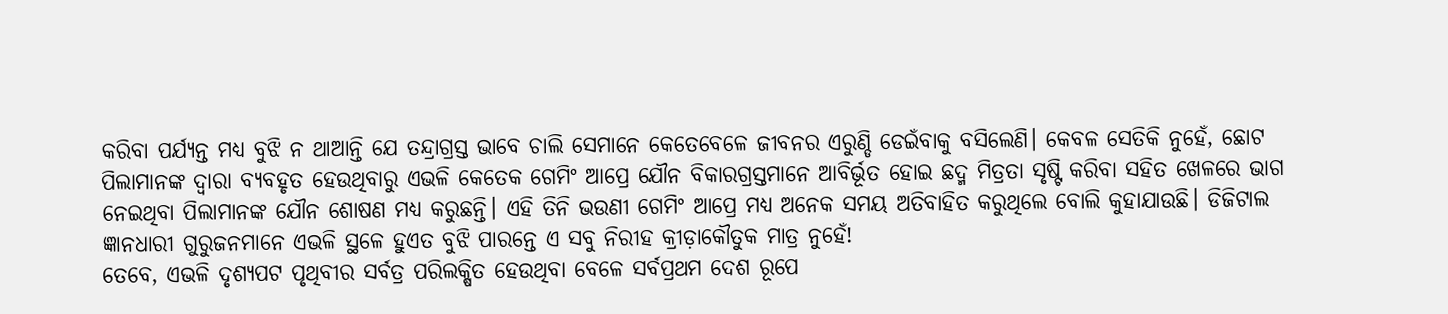କରିବା ପର୍ଯ୍ୟନ୍ତ ମଧ୍ୟ ବୁଝି ନ ଥାଆନ୍ତି ଯେ ତନ୍ଦ୍ରାଗ୍ରସ୍ତ ଭାବେ ଚାଲି ସେମାନେ କେତେବେଳେ ଜୀବନର ଏରୁଣ୍ଡି ଡେଇଁବାକୁ ବସିଲେଣି। କେବଳ ସେତିକି ନୁହେଁ, ଛୋଟ ପିଲାମାନଙ୍କ ଦ୍ବାରା ବ୍ୟବହୃତ ହେଉଥିବାରୁ ଏଭଳି କେତେକ ଗେମିଂ ଆପ୍ରେ ଯୌନ ବିକାରଗ୍ରସ୍ତମାନେ ଆବିର୍ଭୂତ ହୋଇ ଛଦ୍ମ ମିତ୍ରତା ସୃଷ୍ଟି କରିବା ସହିତ ଖେଳରେ ଭାଗ ନେଇଥିବା ପିଲାମାନଙ୍କ ଯୌନ ଶୋଷଣ ମଧ୍ୟ କରୁଛନ୍ତି। ଏହି ତିନି ଭଉଣୀ ଗେମିଂ ଆପ୍ରେ ମଧ୍ୟ ଅନେକ ସମୟ ଅତିବାହିତ କରୁଥିଲେ ବୋଲି କୁହାଯାଉଛି। ଡିଜିଟାଲ ଜ୍ଞାନଧାରୀ ଗୁରୁଜନମାନେ ଏଭଳି ସ୍ଥଳେ ହୁଏତ ବୁଝି ପାରନ୍ତେ ଏ ସବୁ ନିରୀହ କ୍ରୀଡ଼ାକୌତୁକ ମାତ୍ର ନୁହେଁ!
ତେବେ, ଏଭଳି ଦୃଶ୍ୟପଟ ପୃଥିବୀର ସର୍ବତ୍ର ପରିଲକ୍ଷିତ ହେଉଥିବା ବେଳେ ସର୍ବପ୍ରଥମ ଦେଶ ରୂପେ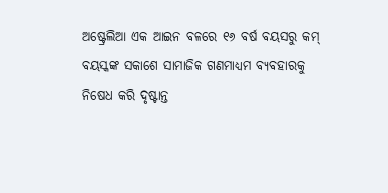ଅଷ୍ଟ୍ରେଲିଆ ଏକ ଆଇନ ବଳରେ ୧୬ ବର୍ଷ ବୟସରୁ କମ୍ ବୟସ୍କଙ୍କ ସକାଶେ ସାମାଜିକ ଗଣମାଧ୍ୟମ ବ୍ୟବହାରକୁ ନିଷେଧ କରି ଦୃଷ୍ଟାନ୍ତ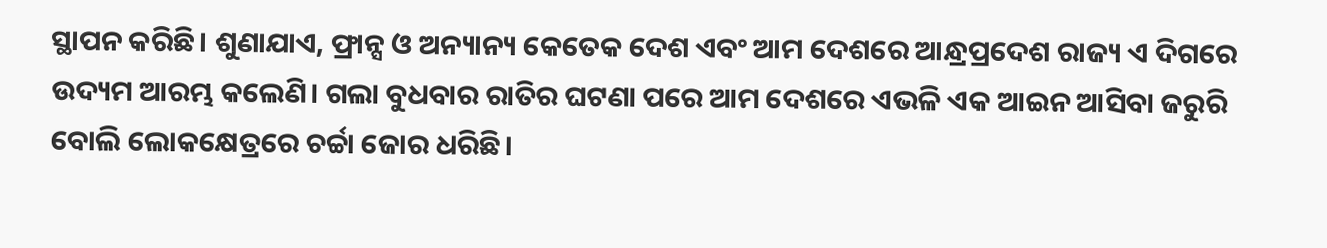ସ୍ଥାପନ କରିଛି। ଶୁଣାଯାଏ, ଫ୍ରାନ୍ସ ଓ ଅନ୍ୟାନ୍ୟ କେତେକ ଦେଶ ଏବଂ ଆମ ଦେଶରେ ଆନ୍ଧ୍ରପ୍ରଦେଶ ରାଜ୍ୟ ଏ ଦିଗରେ ଉଦ୍ୟମ ଆରମ୍ଭ କଲେଣି। ଗଲା ବୁଧବାର ରାତିର ଘଟଣା ପରେ ଆମ ଦେଶରେ ଏଭଳି ଏକ ଆଇନ ଆସିବା ଜରୁରି ବୋଲି ଲୋକକ୍ଷେତ୍ରରେ ଚର୍ଚ୍ଚା ଜୋର ଧରିଛି।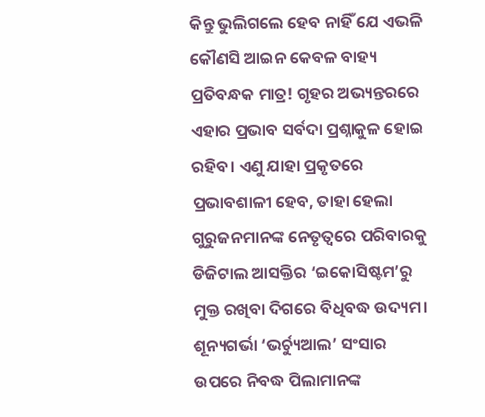କିନ୍ତୁ ଭୁଲିଗଲେ ହେବ ନାହିଁ ଯେ ଏଭଳି କୌଣସି ଆଇନ କେବଳ ବାହ୍ୟ ପ୍ରତିବନ୍ଧକ ମାତ୍ର! ଗୃହର ଅଭ୍ୟନ୍ତରରେ ଏହାର ପ୍ରଭାବ ସର୍ବଦା ପ୍ରଶ୍ନାକୁଳ ହୋଇ ରହିବ। ଏଣୁ ଯାହା ପ୍ରକୃତରେ ପ୍ରଭାବଶାଳୀ ହେବ, ତାହା ହେଲା ଗୁରୁଜନମାନଙ୍କ ନେତୃତ୍ବରେ ପରିବାରକୁ ଡିଜିଟାଲ ଆସକ୍ତିର ‘ଇକୋସିଷ୍ଟମ’ରୁ ମୁକ୍ତ ରଖିବା ଦିଗରେ ବିଧିବଦ୍ଧ ଉଦ୍ୟମ। ଶୂନ୍ୟଗର୍ଭା ‘ଭର୍ଚ୍ୟୁଆଲ’ ସଂସାର ଉପରେ ନିବଦ୍ଧ ପିଲାମାନଙ୍କ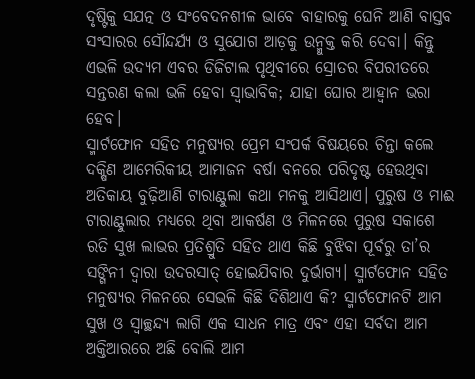ଦୃଷ୍ଟିକୁ ସଯତ୍ନ ଓ ସଂବେଦନଶୀଳ ଭାବେ ବାହାରକୁ ଘେନି ଆଣି ବାସ୍ତବ ସଂସାରର ସୌନ୍ଦର୍ଯ୍ୟ ଓ ସୁଯୋଗ ଆଡ଼କୁ ଉନ୍ମୁକ୍ତ କରି ଦେବା। କିନ୍ତୁ ଏଭଳି ଉଦ୍ୟମ ଏବର ଡିଜିଟାଲ ପୃଥିବୀରେ ସ୍ରୋତର ବିପରୀତରେ ସନ୍ତରଣ କଲା ଭଳି ହେବା ସ୍ବାଭାବିକ; ଯାହା ଘୋର ଆହ୍ବାନ ଭରା ହେବ।
ସ୍ମାର୍ଟଫୋନ ସହିତ ମନୁଷ୍ୟର ପ୍ରେମ ସଂପର୍କ ବିଷୟରେ ଚିନ୍ତା କଲେ ଦକ୍ଷିଣ ଆମେରିକୀୟ ଆମାଜନ ବର୍ଷା ବନରେ ପରିଦୃଷ୍ଟ ହେଉଥିବା ଅତିକାୟ ବୁଢ଼ିଆଣି ଟାରାଣ୍ଟୁଲା କଥା ମନକୁ ଆସିଥାଏ। ପୁରୁଷ ଓ ମାଈ ଟାରାଣ୍ଟୁଲାର ମଧ୍ୟରେ ଥିବା ଆକର୍ଷଣ ଓ ମିଳନରେ ପୁରୁଷ ସକାଶେ ରତି ସୁଖ ଲାଭର ପ୍ରତିଶ୍ରୁତି ସହିତ ଥାଏ କିଛି ବୁଝିବା ପୂର୍ବରୁ ତା’ର ସଙ୍ଗିନୀ ଦ୍ବାରା ଉଦରସାତ୍ ହୋଇଯିବାର ଦୁର୍ଭାଗ୍ୟ। ସ୍ମାର୍ଟଫୋନ ସହିତ ମନୁଷ୍ୟର ମିଳନରେ ସେଭଳି କିଛି ଦିଶିଥାଏ କି? ସ୍ମାର୍ଟଫୋନଟି ଆମ ସୁଖ ଓ ସ୍ବାଚ୍ଛନ୍ଦ୍ୟ ଲାଗି ଏକ ସାଧନ ମାତ୍ର ଏବଂ ଏହା ସର୍ବଦା ଆମ ଅକ୍ତିଆରରେ ଅଛି ବୋଲି ଆମ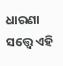ଧାରଣା ସତ୍ତ୍ବେ ଏହି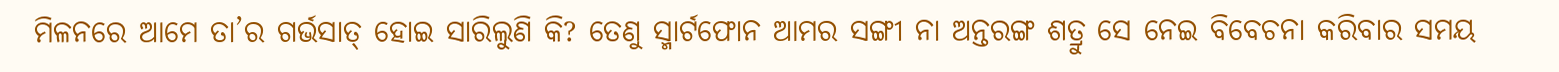ମିଳନରେ ଆମେ ତା’ର ଗର୍ଭସାତ୍ ହୋଇ ସାରିଲୁଣି କି? ତେଣୁ ସ୍ମାର୍ଟଫୋନ ଆମର ସଙ୍ଗୀ ନା ଅନ୍ତରଙ୍ଗ ଶତ୍ରୁ ସେ ନେଇ ବିବେଚନା କରିବାର ସମୟ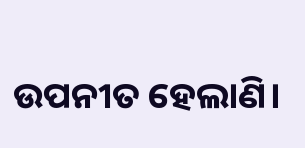ଉପନୀତ ହେଲାଣି।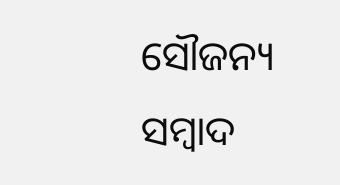ସୌଜନ୍ୟ ସମ୍ବାଦ